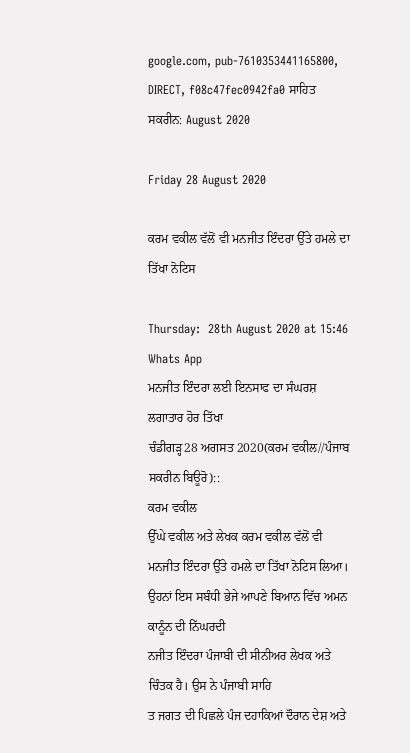google.com, pub-7610353441165800, DIRECT, f08c47fec0942fa0 ਸਾਹਿਤ ਸਕਰੀਨ: August 2020

Friday 28 August 2020

ਕਰਮ ਵਕੀਲ ਵੱਲੋਂ ਵੀ ਮਨਜੀਤ ਇੰਦਰਾ ਉੱਤੇ ਹਮਲੇ ਦਾ ਤਿੱਖਾ ਨੋਟਿਸ

Thursday:  28th August 2020 at 15:46 Whats App
ਮਨਜੀਤ ਇੰਦਰਾ ਲਈ ਇਨਸਾਫ ਦਾ ਸੰਘਰਸ਼ ਲਗਾਤਾਰ ਹੋਰ ਤਿੱਖਾ
ਚੰਡੀਗੜ੍ਹ28 ਅਗਸਤ 2020(ਕਰਮ ਵਕੀਲ//ਪੰਜਾਬ ਸਕਰੀਨ ਬਿਊਰੋ)::
ਕਰਮ ਵਕੀਲ
ਉੱਘੇ ਵਕੀਲ ਅਤੇ ਲੇਖਕ ਕਰਮ ਵਕੀਲ ਵੱਲੋਂ ਵੀ ਮਨਜੀਤ ਇੰਦਰਾ ਉੱਤੇ ਹਮਲੇ ਦਾ ਤਿੱਖਾ ਨੋਟਿਸ ਲਿਆ। ਉਹਨਾਂ ਇਸ ਸਬੰਧੀ ਭੇਜੇ ਆਪਣੇ ਬਿਆਨ ਵਿੱਚ ਅਮਨ ਕਾਨੂੰਨ ਦੀ ਨਿੱਘਰਦੀ
ਨਜੀਤ ਇੰਦਰਾ ਪੰਜਾਬੀ ਦੀ ਸੀਨੀਅਰ ਲੇਖਕ ਅਤੇ ਚਿੰਤਕ ਹੈ। ਉਸ ਨੇ ਪੰਜਾਬੀ ਸਾਹਿ
ਤ ਜਗਤ ਦੀ ਪਿਛਲੇ ਪੰਜ ਦਹਾਕਿਆਂ ਦੌਰਾਨ ਦੇਸ਼ ਅਤੇ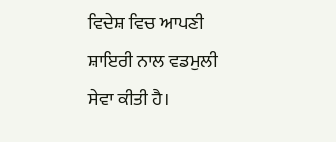ਵਿਦੇਸ਼ ਵਿਚ ਆਪਣੀ ਸ਼ਾਇਰੀ ਨਾਲ ਵਡਮੁਲੀ ਸੇਵਾ ਕੀਤੀ ਹੈ।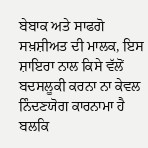ਬੇਬਾਕ ਅਤੇ ਸਾਫਗੋ ਸਖ਼ਸ਼ੀਅਤ ਦੀ ਮਾਲਕ, ਇਸ ਸ਼ਾਇਰਾ ਨਾਲ ਕਿਸੇ ਵੱਲੋਂ ਬਦਸਲੂਕੀ ਕਰਨਾ ਨਾ ਕੇਵਲ ਨਿੰਦਣਯੋਗ ਕਾਰਨਾਮਾ ਹੈ ਬਲਕਿ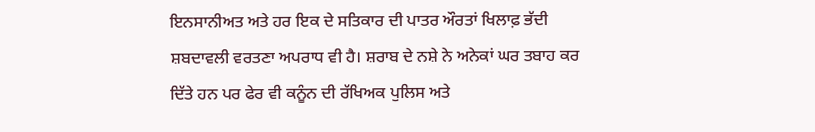ਇਨਸਾਨੀਅਤ ਅਤੇ ਹਰ ਇਕ ਦੇ ਸਤਿਕਾਰ ਦੀ ਪਾਤਰ ਔਰਤਾਂ ਖਿਲਾਫ਼ ਭੱਦੀ ਸ਼ਬਦਾਵਲੀ ਵਰਤਣਾ ਅਪਰਾਧ ਵੀ ਹੈ। ਸ਼ਰਾਬ ਦੇ ਨਸ਼ੇ ਨੇ ਅਨੇਕਾਂ ਘਰ ਤਬਾਹ ਕਰ ਦਿੱਤੇ ਹਨ ਪਰ ਫੇਰ ਵੀ ਕਨੂੰਨ ਦੀ ਰੱਖਿਅਕ ਪੁਲਿਸ ਅਤੇ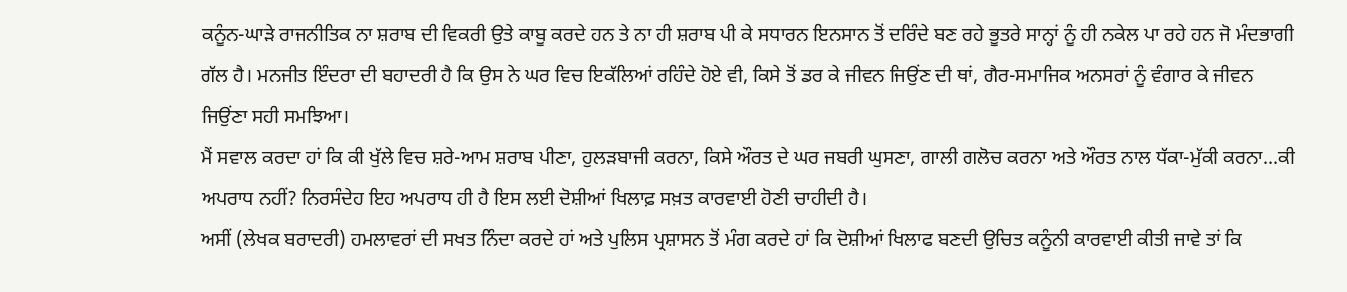ਕਨੂੰਨ-ਘਾੜੇ ਰਾਜਨੀਤਿਕ ਨਾ ਸ਼ਰਾਬ ਦੀ ਵਿਕਰੀ ਉਤੇ ਕਾਬੂ ਕਰਦੇ ਹਨ ਤੇ ਨਾ ਹੀ ਸ਼ਰਾਬ ਪੀ ਕੇ ਸਧਾਰਨ ਇਨਸਾਨ ਤੋਂ ਦਰਿੰਦੇ ਬਣ ਰਹੇ ਭੂਤਰੇ ਸਾਨ੍ਹਾਂ ਨੂੰ ਹੀ ਨਕੇਲ ਪਾ ਰਹੇ ਹਨ ਜੋ ਮੰਦਭਾਗੀ ਗੱਲ ਹੈ। ਮਨਜੀਤ ਇੰਦਰਾ ਦੀ ਬਹਾਦਰੀ ਹੈ ਕਿ ਉਸ ਨੇ ਘਰ ਵਿਚ ਇਕੱਲਿਆਂ ਰਹਿੰਦੇ ਹੋਏ ਵੀ, ਕਿਸੇ ਤੋਂ ਡਰ ਕੇ ਜੀਵਨ ਜਿਉਂਣ ਦੀ ਥਾਂ, ਗੈਰ-ਸਮਾਜਿਕ ਅਨਸਰਾਂ ਨੂੰ ਵੰਗਾਰ ਕੇ ਜੀਵਨ ਜਿਉਂਣਾ ਸਹੀ ਸਮਝਿਆ।
ਮੈਂ ਸਵਾਲ ਕਰਦਾ ਹਾਂ ਕਿ ਕੀ ਖੁੱਲੇ ਵਿਚ ਸ਼ਰੇ-ਆਮ ਸ਼ਰਾਬ ਪੀਣਾ, ਹੁਲੜਬਾਜੀ ਕਰਨਾ, ਕਿਸੇ ਔਰਤ ਦੇ ਘਰ ਜਬਰੀ ਘੁਸਣਾ, ਗਾਲੀ ਗਲੋਚ ਕਰਨਾ ਅਤੇ ਔਰਤ ਨਾਲ ਧੱਕਾ-ਮੁੱਕੀ ਕਰਨਾ...ਕੀ ਅਪਰਾਧ ਨਹੀਂ? ਨਿਰਸੰਦੇਹ ਇਹ ਅਪਰਾਧ ਹੀ ਹੈ ਇਸ ਲਈ ਦੋਸ਼ੀਆਂ ਖਿਲਾਫ਼ ਸਖ਼ਤ ਕਾਰਵਾਈ ਹੋਣੀ ਚਾਹੀਦੀ ਹੈ।
ਅਸੀਂ (ਲੇਖਕ ਬਰਾਦਰੀ) ਹਮਲਾਵਰਾਂ ਦੀ ਸਖਤ ਨਿੰਦਾ ਕਰਦੇ ਹਾਂ ਅਤੇ ਪੁਲਿਸ ਪ੍ਰਸ਼ਾਸਨ ਤੋਂ ਮੰਗ ਕਰਦੇ ਹਾਂ ਕਿ ਦੋਸ਼ੀਆਂ ਖਿਲਾਫ ਬਣਦੀ ਉਚਿਤ ਕਨੂੰਨੀ ਕਾਰਵਾਈ ਕੀਤੀ ਜਾਵੇ ਤਾਂ ਕਿ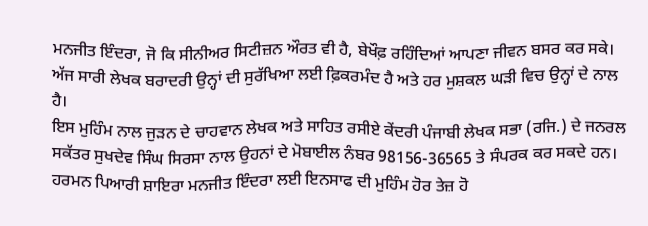ਮਨਜੀਤ ਇੰਦਰਾ, ਜੋ ਕਿ ਸੀਨੀਅਰ ਸਿਟੀਜ਼ਨ ਔਰਤ ਵੀ ਹੈ, ਬੇਖੌਫ਼ ਰਹਿੰਦਿਆਂ ਆਪਣਾ ਜੀਵਨ ਬਸਰ ਕਰ ਸਕੇ। ਅੱਜ ਸਾਰੀ ਲੇਖਕ ਬਰਾਦਰੀ ਉਨ੍ਹਾਂ ਦੀ ਸੁਰੱਖਿਆ ਲਈ ਫ਼ਿਕਰਮੰਦ ਹੈ ਅਤੇ ਹਰ ਮੁਸ਼ਕਲ ਘੜੀ ਵਿਚ ਉਨ੍ਹਾਂ ਦੇ ਨਾਲ ਹੈ।
ਇਸ ਮੁਹਿੰਮ ਨਾਲ ਜੁੜਨ ਦੇ ਚਾਹਵਾਨ ਲੇਖਕ ਅਤੇ ਸਾਹਿਤ ਰਸੀਏ ਕੇਂਦਰੀ ਪੰਜਾਬੀ ਲੇਖਕ ਸਭਾ (ਰਜਿ.) ਦੇ ਜਨਰਲ ਸਕੱਤਰ ਸੁਖਦੇਵ ਸਿੰਘ ਸਿਰਸਾ ਨਾਲ ਉਹਨਾਂ ਦੇ ਮੋਬਾਈਲ ਨੰਬਰ 98156-36565 ਤੇ ਸੰਪਰਕ ਕਰ ਸਕਦੇ ਹਨ।
ਹਰਮਨ ਪਿਆਰੀ ਸ਼ਾਇਰਾ ਮਨਜੀਤ ਇੰਦਰਾ ਲਈ ਇਨਸਾਫ ਦੀ ਮੁਹਿੰਮ ਹੋਰ ਤੇਜ਼ ਹੋ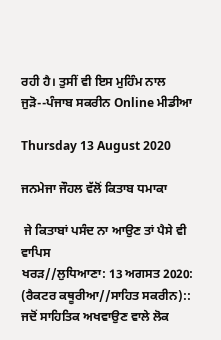ਰਹੀ ਹੈ। ਤੁਸੀਂ ਵੀ ਇਸ ਮੁਹਿੰਮ ਨਾਲ ਜੁੜੋ--ਪੰਜਾਬ ਸਕਰੀਨ Online ਮੀਡੀਆ

Thursday 13 August 2020

ਜਨਮੇਜਾ ਜੌਹਲ ਵੱਲੋਂ ਕਿਤਾਬ ਧਮਾਕਾ

 ਜੇ ਕਿਤਾਬਾਂ ਪਸੰਦ ਨਾ ਆਉਣ ਤਾਂ ਪੈਸੇ ਵੀ ਵਾਪਿਸ
ਖਰੜ//ਲੁਧਿਆਣਾ: 13 ਅਗਸਤ 2020: (ਰੈਕਟਰ ਕਥੂਰੀਆ//ਸਾਹਿਤ ਸਕਰੀਨ)::
ਜਦੋਂ ਸਾਹਿਤਿਕ ਅਖਵਾਉਣ ਵਾਲੇ ਲੋਕ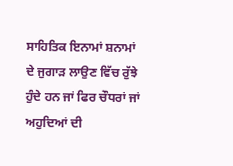ਸਾਹਿਤਿਕ ਇਨਾਮਾਂ ਸ਼ਨਾਮਾਂ ਦੇ ਜੁਗਾੜ ਲਾਉਣ ਵਿੱਚ ਰੁੱਝੇ ਹੁੰਦੇ ਹਨ ਜਾਂ ਫਿਰ ਚੌਧਰਾਂ ਜਾਂ ਅਹੁਦਿਆਂ ਦੀ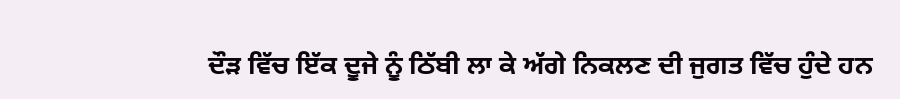ਦੌੜ ਵਿੱਚ ਇੱਕ ਦੂਜੇ ਨੂੰ ਠਿੱਬੀ ਲਾ ਕੇ ਅੱਗੇ ਨਿਕਲਣ ਦੀ ਜੁਗਤ ਵਿੱਚ ਹੁੰਦੇ ਹਨ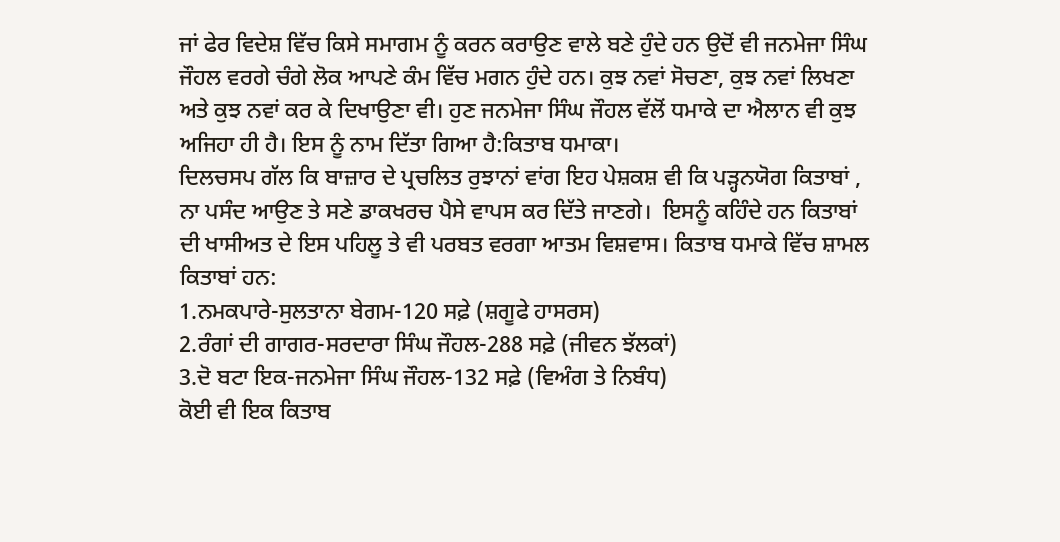ਜਾਂ ਫੇਰ ਵਿਦੇਸ਼ ਵਿੱਚ ਕਿਸੇ ਸਮਾਗਮ ਨੂੰ ਕਰਨ ਕਰਾਉਣ ਵਾਲੇ ਬਣੇ ਹੁੰਦੇ ਹਨ ਉਦੋਂ ਵੀ ਜਨਮੇਜਾ ਸਿੰਘ ਜੌਹਲ ਵਰਗੇ ਚੰਗੇ ਲੋਕ ਆਪਣੇ ਕੰਮ ਵਿੱਚ ਮਗਨ ਹੁੰਦੇ ਹਨ। ਕੁਝ ਨਵਾਂ ਸੋਚਣਾ, ਕੁਝ ਨਵਾਂ ਲਿਖਣਾ ਅਤੇ ਕੁਝ ਨਵਾਂ ਕਰ ਕੇ ਦਿਖਾਉਣਾ ਵੀ। ਹੁਣ ਜਨਮੇਜਾ ਸਿੰਘ ਜੌਹਲ ਵੱਲੋਂ ਧਮਾਕੇ ਦਾ ਐਲਾਨ ਵੀ ਕੁਝ ਅਜਿਹਾ ਹੀ ਹੈ। ਇਸ ਨੂੰ ਨਾਮ ਦਿੱਤਾ ਗਿਆ ਹੈ:ਕਿਤਾਬ ਧਮਾਕਾ।
ਦਿਲਚਸਪ ਗੱਲ ਕਿ ਬਾਜ਼ਾਰ ਦੇ ਪ੍ਰਚਲਿਤ ਰੁਝਾਨਾਂ ਵਾਂਗ ਇਹ ਪੇਸ਼ਕਸ਼ ਵੀ ਕਿ ਪੜ੍ਹਨਯੋਗ ਕਿਤਾਬਾਂ , ਨਾ ਪਸੰਦ ਆਉਣ ਤੇ ਸਣੇ ਡਾਕਖਰਚ ਪੈਸੇ ਵਾਪਸ ਕਰ ਦਿੱਤੇ ਜਾਣਗੇ।  ਇਸਨੂੰ ਕਹਿੰਦੇ ਹਨ ਕਿਤਾਬਾਂ ਦੀ ਖਾਸੀਅਤ ਦੇ ਇਸ ਪਹਿਲੂ ਤੇ ਵੀ ਪਰਬਤ ਵਰਗਾ ਆਤਮ ਵਿਸ਼ਵਾਸ। ਕਿਤਾਬ ਧਮਾਕੇ ਵਿੱਚ ਸ਼ਾਮਲ ਕਿਤਾਬਾਂ ਹਨ:
1.ਨਮਕਪਾਰੇ-ਸੁਲਤਾਨਾ ਬੇਗਮ-120 ਸਫ਼ੇ (ਸ਼ਗੂਫੇ ਹਾਸਰਸ)
2.ਰੰਗਾਂ ਦੀ ਗਾਗਰ-ਸਰਦਾਰਾ ਸਿੰਘ ਜੌਹਲ-288 ਸਫ਼ੇ (ਜੀਵਨ ਝੱਲਕਾਂ)
3.ਦੋ ਬਟਾ ਇਕ-ਜਨਮੇਜਾ ਸਿੰਘ ਜੌਹਲ-132 ਸਫ਼ੇ (ਵਿਅੰਗ ਤੇ ਨਿਬੰਧ)
ਕੋਈ ਵੀ ਇਕ ਕਿਤਾਬ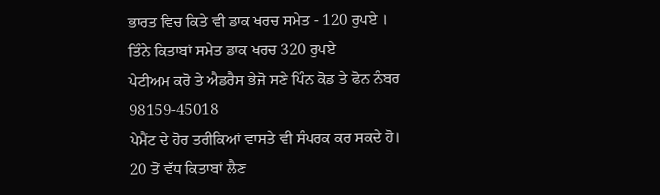ਭਾਰਤ ਵਿਚ ਕਿਤੇ ਵੀ ਡਾਕ ਖਰਚ ਸਮੇਤ - 120 ਰੁਪਏ ।
ਤਿੰਨੇ ਕਿਤਾਬਾਂ ਸਮੇਤ ਡਾਕ ਖਰਚ 320 ਰੁਪਏ
ਪੇਟੀਅਮ ਕਰੋ ਤੇ ਐਡਰੈਸ ਭੇਜੋ ਸਣੇ ਪਿੰਨ ਕੋਡ ਤੇ ਫੋਨ ਨੰਬਰ
98159-45018
ਪੇਮੈਂਟ ਦੇ ਹੋਰ ਤਰੀਕਿਆਂ ਵਾਸਤੇ ਵੀ ਸੰਪਰਕ ਕਰ ਸਕਦੇ ਹੋ।
20 ਤੋਂ ਵੱਧ ਕਿਤਾਬਾਂ ਲੈਣ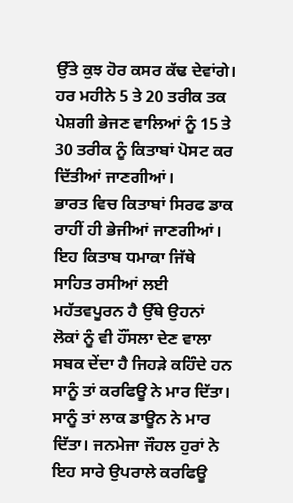ਉੱਤੇ ਕੁਝ ਹੋਰ ਕਸਰ ਕੱਢ ਦੇਵਾਂਗੇ।
ਹਰ ਮਹੀਨੇ 5 ਤੇ 20 ਤਰੀਕ ਤਕ ਪੇਸ਼ਗੀ ਭੇਜਣ ਵਾਲਿਆਂ ਨੂੰ 15 ਤੇ  30 ਤਰੀਕ ਨੂੰ ਕਿਤਾਬਾਂ ਪੋਸਟ ਕਰ ਦਿੱਤੀਆਂ ਜਾਣਗੀਆਂ।
ਭਾਰਤ ਵਿਚ ਕਿਤਾਬਾਂ ਸਿਰਫ ਡਾਕ ਰਾਹੀਂ ਹੀ ਭੇਜੀਆਂ ਜਾਣਗੀਆਂ।
ਇਹ ਕਿਤਾਬ ਧਮਾਕਾ ਜਿੱਥੇ ਸਾਹਿਤ ਰਸੀਆਂ ਲਈ ਮਹੱਤਵਪੂਰਨ ਹੈ ਉੱਥੇ ਉਹਨਾਂ ਲੋਕਾਂ ਨੂੰ ਵੀ ਹੌਂਸਲਾ ਦੇਣ ਵਾਲਾ ਸਬਕ ਦੇਂਦਾ ਹੈ ਜਿਹੜੇ ਕਹਿੰਦੇ ਹਨ ਸਾਨੂੰ ਤਾਂ ਕਰਫਿਊ ਨੇ ਮਾਰ ਦਿੱਤਾ। ਸਾਨੂੰ ਤਾਂ ਲਾਕ ਡਾਊਨ ਨੇ ਮਾਰ ਦਿੱਤਾ। ਜਨਮੇਜਾ ਜੌਹਲ ਹੁਰਾਂ ਨੇ ਇਹ ਸਾਰੇ ਉਪਰਾਲੇ ਕਰਫਿਊ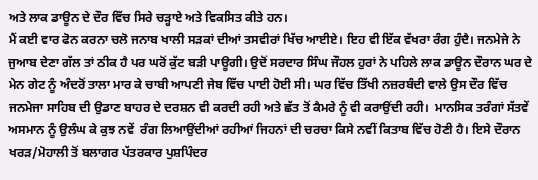ਅਤੇ ਲਾਕ ਡਾਊਨ ਦੇ ਦੌਰ ਵਿੱਚ ਸਿਰੇ ਚੜ੍ਹਾਏ ਅਤੇ ਵਿਕਸਿਤ ਕੀਤੇ ਹਨ।
ਮੈਂ ਕਈ ਵਾਰ ਫੋਨ ਕਰਨਾ ਚਲੋ ਜਨਾਬ ਖਾਲੀ ਸੜਕਾਂ ਦੀਆਂ ਤਸਵੀਰਾਂ ਖਿੱਚ ਆਈਏ। ਇਹ ਵੀ ਇੱਕ ਵੱਖਰਾ ਰੰਗ ਹੁੰਦੈ। ਜਨਮੇਜੇ ਨੇ ਜੁਆਬ ਦੇਣਾ ਗੱਲ ਤਾਂ ਠੀਕ ਹੈ ਪਰ ਘਰੋਂ ਕੁੱਟ ਬੜੀ ਪਾਊਗੀ। ਉਦੋਂ ਸਰਦਾਰ ਸਿੰਘ ਜੌਹਲ ਹੁਰਾਂ ਨੇ ਪਹਿਲੇ ਲਾਕ ਡਾਊਨ ਦੌਰਾਨ ਘਰ ਦੇ ਮੇਨ ਗੇਟ ਨੂੰ ਅੰਦਰੋਂ ਤਾਲਾ ਮਾਰ ਕੇ ਚਾਬੀ ਆਪਣੀ ਜੇਬ ਵਿੱਚ ਪਾਈ ਹੋਈ ਸੀ। ਘਰ ਵਿੱਚ ਤਿੱਖੀ ਨਜ਼ਰਬੰਦੀ ਵਾਲੇ ਉਸ ਦੌਰ ਵਿੱਚ ਜਨਮੇਜਾ ਸਾਹਿਬ ਦੀ ਉਡਾਣ ਬਾਹਰ ਦੇ ਦਰਸ਼ਨ ਵੀ ਕਰਦੀ ਰਹੀ ਅਤੇ ਛੱਤ ਤੋਂ ਕੈਮਰੇ ਨੂੰ ਵੀ ਕਰਾਉਂਦੀ ਰਹੀ।  ਮਾਨਸਿਕ ਤਰੰਗਾਂ ਸੱਤਵੇਂ ਅਸਮਾਨ ਨੂੰ ਉਲੰਘ ਕੇ ਕੁਝ ਨਵੇਂ  ਰੰਗ ਲਿਆਉਂਦੀਆਂ ਰਹੀਆਂ ਜਿਹਨਾਂ ਦੀ ਚਰਚਾ ਕਿਸੇ ਨਵੀਂ ਕਿਤਾਬ ਵਿੱਚ ਹੋਣੀ ਹੈ। ਇਸੇ ਦੌਰਾਨ ਖਰੜ/ਮੋਹਾਲੀ ਤੋਂ ਬਲਾਗਰ ਪੱਤਰਕਾਰ ਪੁਸ਼ਪਿੰਦਰ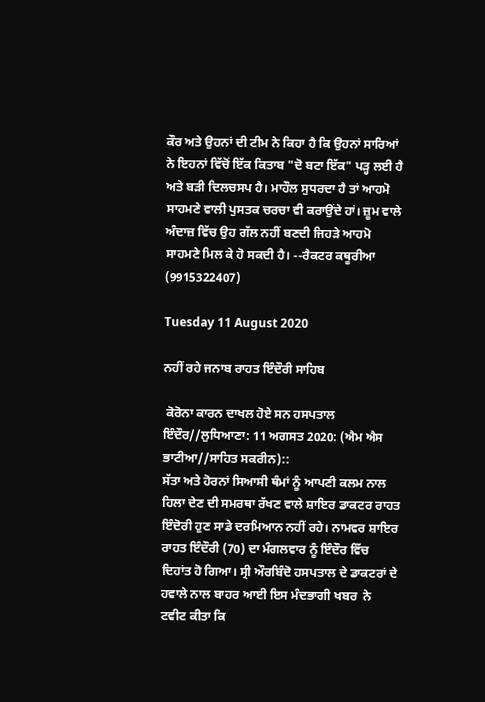ਕੌਰ ਅਤੇ ਉਹਨਾਂ ਦੀ ਟੀਮ ਨੇ ਕਿਹਾ ਹੈ ਕਿ ਉਹਨਾਂ ਸਾਰਿਆਂ ਨੇ ਇਹਨਾਂ ਵਿੱਚੋਂ ਇੱਕ ਕਿਤਾਬ "ਦੋ ਬਟਾ ਇੱਕ" ਪੜ੍ਹ ਲਈ ਹੈ ਅਤੇ ਬੜੀ ਦਿਲਚਸਪ ਹੈ। ਮਾਹੌਲ ਸੁਧਰਦਾ ਹੈ ਤਾਂ ਆਹਮੋ ਸਾਹਮਣੇ ਵਾਲੀ ਪੁਸਤਕ ਚਰਚਾ ਵੀ ਕਰਾਉਂਦੇ ਹਾਂ। ਜ਼ੂਮ ਵਾਲੇ ਅੰਦਾਜ਼ ਵਿੱਚ ਉਹ ਗੱਲ ਨਹੀਂ ਬਣਦੀ ਜਿਹੜੇ ਆਹਮੋ ਸਾਹਮਣੇ ਮਿਲ ਕੇ ਹੋ ਸਕਦੀ ਹੈ। --ਰੈਕਟਰ ਕਥੂਰੀਆ (9915322407)

Tuesday 11 August 2020

ਨਹੀਂ ਰਹੇ ਜਨਾਬ ਰਾਹਤ ਇੰਦੌਰੀ ਸਾਹਿਬ

 ਕੋਰੋਨਾ ਕਾਰਨ ਦਾਖਲ ਹੋਏ ਸਨ ਹਸਪਤਾਲ
ਇੰਦੌਰ//ਲੁਧਿਆਣਾ: 11 ਅਗਸਤ 2020: (ਐਮ ਐਸ ਭਾਟੀਆ//ਸਾਹਿਤ ਸਕਰੀਨ)::
ਸੱਤਾ ਅਤੇ ਹੋਰਨਾਂ ਸਿਆਸੀ ਥੰਮਾਂ ਨੂੰ ਆਪਣੀ ਕਲਮ ਨਾਲ ਹਿਲਾ ਦੇਣ ਦੀ ਸਮਰਥਾ ਰੱਖਣ ਵਾਲੇ ਸ਼ਾਇਰ ਡਾਕਟਰ ਰਾਹਤ ਇੰਦੋਰੀ ਹੁਣ ਸਾਡੇ ਦਰਮਿਆਨ ਨਹੀਂ ਰਹੇ। ਨਾਮਵਰ ਸ਼ਾਇਰ ਰਾਹਤ ਇੰਦੌਰੀ (70) ਦਾ ਮੰਗਲਵਾਰ ਨੂੰ ਇੰਦੌਰ ਵਿੱਚ ਦਿਹਾਂਤ ਹੋ ਗਿਆ। ਸ੍ਰੀ ਔਰਬਿੰਦੋ ਹਸਪਤਾਲ ਦੇ ਡਾਕਟਰਾਂ ਦੇ ਹਵਾਲੇ ਨਾਲ ਬਾਹਰ ਆਈ ਇਸ ਮੰਦਭਾਗੀ ਖਬਰ  ਨੇ ਟਵੀਟ ਕੀਤਾ ਕਿ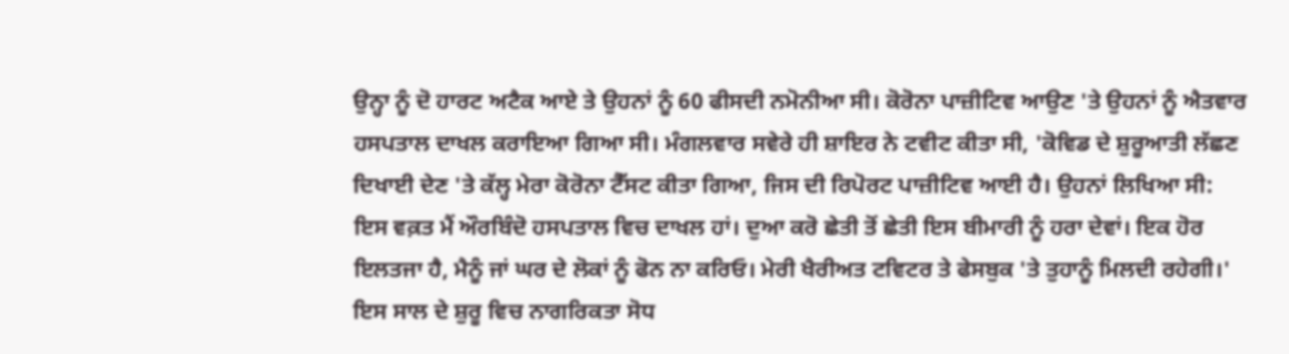ਉਨ੍ਹਾ ਨੂੰ ਦੋ ਹਾਰਟ ਅਟੈਕ ਆਏ ਤੇ ਉਹਨਾਂ ਨੂੰ 60 ਫੀਸਦੀ ਨਮੋਨੀਆ ਸੀ। ਕੋਰੋਨਾ ਪਾਜ਼ੀਟਿਵ ਆਉਣ 'ਤੇ ਉਹਨਾਂ ਨੂੰ ਐਤਵਾਰ ਹਸਪਤਾਲ ਦਾਖਲ ਕਰਾਇਆ ਗਿਆ ਸੀ। ਮੰਗਲਵਾਰ ਸਵੇਰੇ ਹੀ ਸ਼ਾਇਰ ਨੇ ਟਵੀਟ ਕੀਤਾ ਸੀ, 'ਕੋਵਿਡ ਦੇ ਸ਼ੁਰੂਆਤੀ ਲੱਛਣ ਦਿਖਾਈ ਦੇਣ 'ਤੇ ਕੱਲ੍ਹ ਮੇਰਾ ਕੋਰੋਨਾ ਟੈੱਸਟ ਕੀਤਾ ਗਿਆ, ਜਿਸ ਦੀ ਰਿਪੋਰਟ ਪਾਜ਼ੀਟਿਵ ਆਈ ਹੈ। ਉਹਨਾਂ ਲਿਖਿਆ ਸੀ: ਇਸ ਵਕ਼ਤ ਮੈਂ ਔਰਬਿੰਦੋ ਹਸਪਤਾਲ ਵਿਚ ਦਾਖਲ ਹਾਂ। ਦੁਆ ਕਰੋ ਛੇਤੀ ਤੋਂ ਛੇਤੀ ਇਸ ਬੀਮਾਰੀ ਨੂੰ ਹਰਾ ਦੇਵਾਂ। ਇਕ ਹੋਰ ਇਲਤਜਾ ਹੈ, ਮੈਨੂੰ ਜਾਂ ਘਰ ਦੇ ਲੋਕਾਂ ਨੂੰ ਫੋਨ ਨਾ ਕਰਿਓ। ਮੇਰੀ ਖੈਰੀਅਤ ਟਵਿਟਰ ਤੇ ਫੇਸਬੁਕ 'ਤੇ ਤੁਹਾਨੂੰ ਮਿਲਦੀ ਰਹੇਗੀ।' ਇਸ ਸਾਲ ਦੇ ਸ਼ੁਰੂ ਵਿਚ ਨਾਗਰਿਕਤਾ ਸੋਧ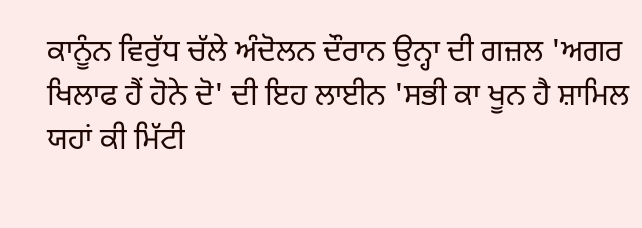ਕਾਨੂੰਨ ਵਿਰੁੱਧ ਚੱਲੇ ਅੰਦੋਲਨ ਦੌਰਾਨ ਉਨ੍ਹਾ ਦੀ ਗਜ਼ਲ 'ਅਗਰ ਖਿਲਾਫ ਹੈਂ ਹੋਨੇ ਦੋ' ਦੀ ਇਹ ਲਾਈਨ 'ਸਭੀ ਕਾ ਖੂਨ ਹੈ ਸ਼ਾਮਿਲ ਯਹਾਂ ਕੀ ਮਿੱਟੀ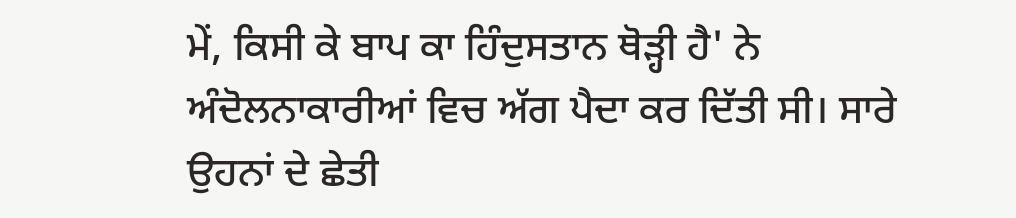ਮੇਂ, ਕਿਸੀ ਕੇ ਬਾਪ ਕਾ ਹਿੰਦੁਸਤਾਨ ਥੋੜ੍ਹੀ ਹੈ' ਨੇ ਅੰਦੋਲਨਾਕਾਰੀਆਂ ਵਿਚ ਅੱਗ ਪੈਦਾ ਕਰ ਦਿੱਤੀ ਸੀ। ਸਾਰੇ ਉਹਨਾਂ ਦੇ ਛੇਤੀ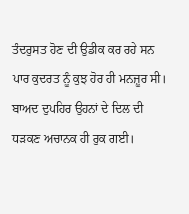ਤੰਦਰੁਸਤ ਹੋਣ ਦੀ ਉਡੀਕ ਕਰ ਰਹੇ ਸਨ ਪਾਰ ਕੁਦਰਤ ਨੂੰ ਕੁਝ ਹੋਰ ਹੀ ਮਨਜ਼ੂਰ ਸੀ। ਬਾਅਦ ਦੁਪਹਿਰ ਉਹਨਾਂ ਦੇ ਦਿਲ ਦੀ ਧੜਕਣ ਅਚਾਨਕ ਹੀ ਰੁਕ ਗਈ।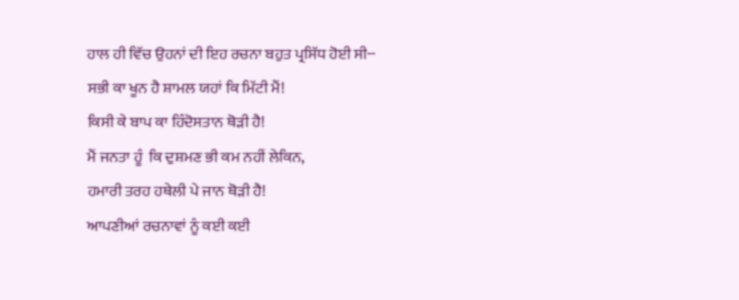ਹਾਲ ਹੀ ਵਿੱਚ ਉਹਨਾਂ ਦੀ ਇਹ ਰਚਨਾ ਬਹੁਤ ਪ੍ਰਸਿੱਧ ਹੋਈ ਸੀ--
ਸਭੀ ਕਾ ਖੂਨ ਹੈ ਸ਼ਾਮਲ ਯਹਾਂ ਕਿ ਮਿੱਟੀ ਮੈਂ!
ਕਿਸੀ ਕੇ ਬਾਪ ਕਾ ਹਿੰਦੋਸਤਾਨ ਥੋੜੀ ਹੈ!
ਮੈਂ ਜਨਤਾ ਹੂੰ  ਕਿ ਦੁਸ਼ਮਣ ਭੀ ਕਮ ਨਹੀਂ ਲੇਕਿਨ,
ਹਮਾਰੀ ਤਰਹ ਹਥੇਲੀ ਪੇ ਜਾਨ ਥੋੜੀ ਹੈ!
ਆਪਣੀਆਂ ਰਚਨਾਵਾਂ ਨੂੰ ਕਈ ਕਈ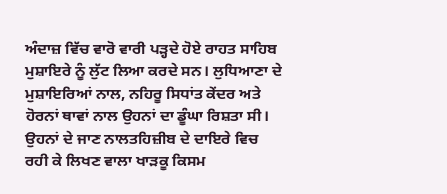ਅੰਦਾਜ਼ ਵਿੱਚ ਵਾਰੋ ਵਾਰੀ ਪੜ੍ਹਦੇ ਹੋਏ ਰਾਹਤ ਸਾਹਿਬ ਮੁਸ਼ਾਇਰੇ ਨੂੰ ਲੁੱਟ ਲਿਆ ਕਰਦੇ ਸਨ। ਲੁਧਿਆਣਾ ਦੇ ਮੁਸ਼ਾਇਰਿਆਂ ਨਾਲ, ਨਹਿਰੂ ਸਿਧਾਂਤ ਕੇਂਦਰ ਅਤੇ ਹੋਰਨਾਂ ਥਾਵਾਂ ਨਾਲ ਉਹਨਾਂ ਦਾ ਡੂੰਘਾ ਰਿਸ਼ਤਾ ਸੀ। ਉਹਨਾਂ ਦੇ ਜਾਣ ਨਾਲਤਹਿਜ਼ੀਬ ਦੇ ਦਾਇਰੇ ਵਿਚ ਰਹੀ ਕੇ ਲਿਖਣ ਵਾਲਾ ਖਾੜਕੂ ਕਿਸਮ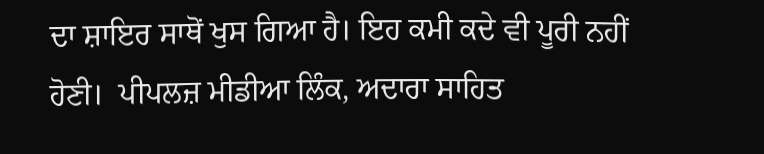ਦਾ ਸ਼ਾਇਰ ਸਾਥੋਂ ਖੁਸ ਗਿਆ ਹੈ। ਇਹ ਕਮੀ ਕਦੇ ਵੀ ਪੂਰੀ ਨਹੀਂ ਹੋਣੀ।  ਪੀਪਲਜ਼ ਮੀਡੀਆ ਲਿੰਕ, ਅਦਾਰਾ ਸਾਹਿਤ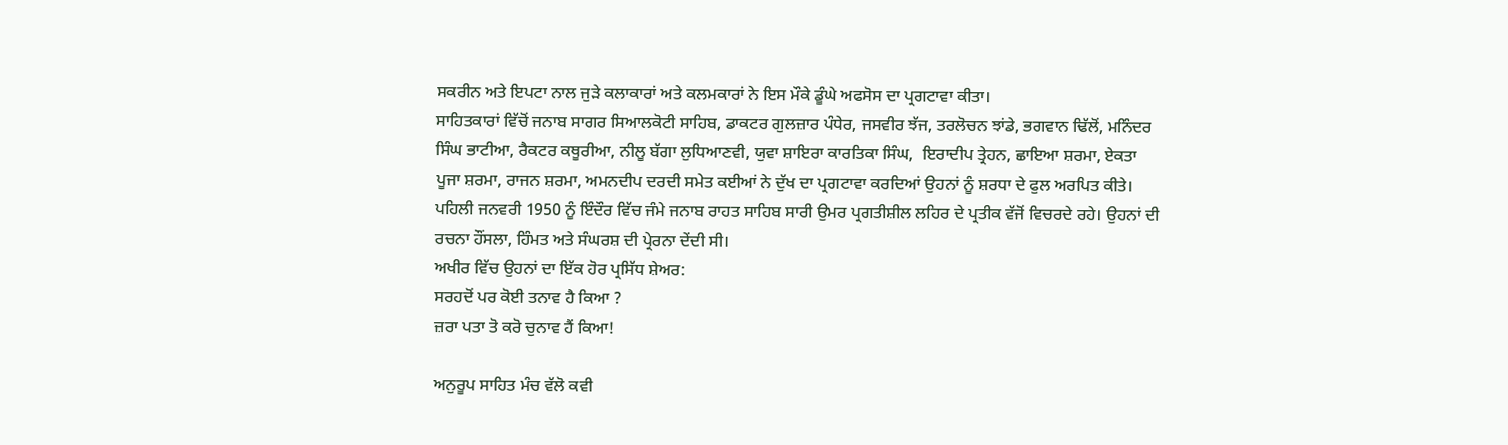ਸਕਰੀਨ ਅਤੇ ਇਪਟਾ ਨਾਲ ਜੁੜੇ ਕਲਾਕਾਰਾਂ ਅਤੇ ਕਲਮਕਾਰਾਂ ਨੇ ਇਸ ਮੌਕੇ ਡੂੰਘੇ ਅਫਸੋਸ ਦਾ ਪ੍ਰਗਟਾਵਾ ਕੀਤਾ।
ਸਾਹਿਤਕਾਰਾਂ ਵਿੱਚੋਂ ਜਨਾਬ ਸਾਗਰ ਸਿਆਲਕੋਟੀ ਸਾਹਿਬ, ਡਾਕਟਰ ਗੁਲਜ਼ਾਰ ਪੰਧੇਰ, ਜਸਵੀਰ ਝੱਜ, ਤਰਲੋਚਨ ਝਾਂਡੇ, ਭਗਵਾਨ ਢਿੱਲੋਂ, ਮਨਿੰਦਰ ਸਿੰਘ ਭਾਟੀਆ, ਰੈਕਟਰ ਕਥੂਰੀਆ, ਨੀਲੂ ਬੱਗਾ ਲੁਧਿਆਣਵੀ, ਯੁਵਾ ਸ਼ਾਇਰਾ ਕਾਰਤਿਕਾ ਸਿੰਘ,  ਇਰਾਦੀਪ ਤ੍ਰੇਹਨ, ਛਾਇਆ ਸ਼ਰਮਾ, ਏਕਤਾ ਪੂਜਾ ਸ਼ਰਮਾ, ਰਾਜਨ ਸ਼ਰਮਾ, ਅਮਨਦੀਪ ਦਰਦੀ ਸਮੇਤ ਕਈਆਂ ਨੇ ਦੁੱਖ ਦਾ ਪ੍ਰਗਟਾਵਾ ਕਰਦਿਆਂ ਉਹਨਾਂ ਨੂੰ ਸ਼ਰਧਾ ਦੇ ਫੁਲ ਅਰਪਿਤ ਕੀਤੇ।
ਪਹਿਲੀ ਜਨਵਰੀ 1950 ਨੂੰ ਇੰਦੌਰ ਵਿੱਚ ਜੰਮੇ ਜਨਾਬ ਰਾਹਤ ਸਾਹਿਬ ਸਾਰੀ ਉਮਰ ਪ੍ਰਗਤੀਸ਼ੀਲ ਲਹਿਰ ਦੇ ਪ੍ਰਤੀਕ ਵੱਜੋਂ ਵਿਚਰਦੇ ਰਹੇ। ਉਹਨਾਂ ਦੀ ਰਚਨਾ ਹੌਂਸਲਾ, ਹਿੰਮਤ ਅਤੇ ਸੰਘਰਸ਼ ਦੀ ਪ੍ਰੇਰਨਾ ਦੇਂਦੀ ਸੀ।
ਅਖੀਰ ਵਿੱਚ ਉਹਨਾਂ ਦਾ ਇੱਕ ਹੋਰ ਪ੍ਰਸਿੱਧ ਸ਼ੇਅਰ:
ਸਰਹਦੋਂ ਪਰ ਕੋਈ ਤਨਾਵ ਹੈ ਕਿਆ ?
ਜ਼ਰਾ ਪਤਾ ਤੋ ਕਰੋ ਚੁਨਾਵ ਹੈਂ ਕਿਆ!

ਅਨੁਰੂਪ ਸਾਹਿਤ ਮੰਚ ਵੱਲੋ ਕਵੀ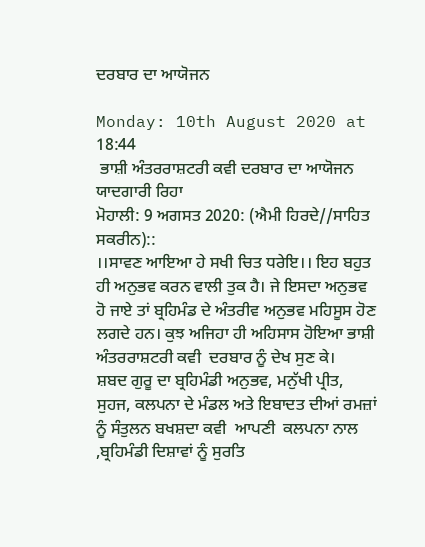ਦਰਬਾਰ ਦਾ ਆਯੋਜਨ

Monday: 10th August 2020 at 18:44
 ਭਾਸ਼ੀ ਅੰਤਰਰਾਸ਼ਟਰੀ ਕਵੀ ਦਰਬਾਰ ਦਾ ਆਯੋਜਨ ਯਾਦਗਾਰੀ ਰਿਹਾ
ਮੋਹਾਲੀ: 9 ਅਗਸਤ 2020: (ਐਮੀ ਹਿਰਦੇ//ਸਾਹਿਤ ਸਕਰੀਨ)::
।।ਸਾਵਣ ਆਇਆ ਹੇ ਸਖੀ ਚਿਤ ਧਰੇਇ।। ਇਹ ਬਹੁਤ ਹੀ ਅਨੁਭਵ ਕਰਨ ਵਾਲੀ ਤੁਕ ਹੈ। ਜੇ ਇਸਦਾ ਅਨੁਭਵ ਹੋ ਜਾਏ ਤਾਂ ਬ੍ਰਹਿਮੰਡ ਦੇ ਅੰਤਰੀਵ ਅਨੁਭਵ ਮਹਿਸੂਸ ਹੋਣ ਲਗਦੇ ਹਨ। ਕੁਝ ਅਜਿਹਾ ਹੀ ਅਹਿਸਾਸ ਹੋਇਆ ਭਾਸ਼ੀ ਅੰਤਰਰਾਸ਼ਟਰੀ ਕਵੀ  ਦਰਬਾਰ ਨੂੰ ਦੇਖ ਸੁਣ ਕੇ।
ਸ਼ਬਦ ਗੁਰੂ ਦਾ ਬ੍ਰਹਿਮੰਡੀ ਅਨੁਭਵ, ਮਨੁੱਖੀ ਪ੍ਰੀਤ, ਸੁਹਜ, ਕਲਪਨਾ ਦੇ ਮੰਡਲ ਅਤੇ ਇਬਾਦਤ ਦੀਆਂ ਰਮਜ਼ਾਂ ਨੂੰ ਸੰਤੁਲਨ ਬਖਸ਼ਦਾ ਕਵੀ  ਆਪਣੀ  ਕਲਪਨਾ ਨਾਲ ,ਬ੍ਰਹਿਮੰਡੀ ਦਿਸ਼ਾਵਾਂ ਨੂੰ ਸੁਰਤਿ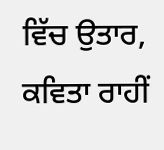ਵਿੱਚ ਉਤਾਰ, ਕਵਿਤਾ ਰਾਹੀਂ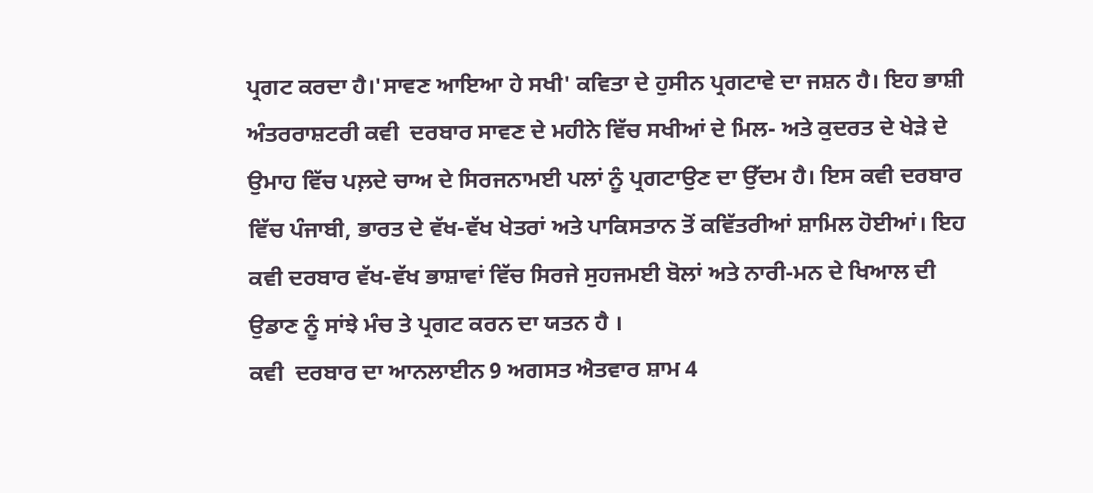ਪ੍ਰਗਟ ਕਰਦਾ ਹੈ।'ਸਾਵਣ ਆਇਆ ਹੇ ਸਖੀ' ਕਵਿਤਾ ਦੇ ਹੁਸੀਨ ਪ੍ਰਗਟਾਵੇ ਦਾ ਜਸ਼ਨ ਹੈ। ਇਹ ਭਾਸ਼ੀ ਅੰਤਰਰਾਸ਼ਟਰੀ ਕਵੀ  ਦਰਬਾਰ ਸਾਵਣ ਦੇ ਮਹੀਨੇ ਵਿੱਚ ਸਖੀਆਂ ਦੇ ਮਿਲ- ਅਤੇ ਕੁਦਰਤ ਦੇ ਖੇੜੇ ਦੇ ਉਮਾਹ ਵਿੱਚ ਪਲ਼ਦੇ ਚਾਅ ਦੇ ਸਿਰਜਨਾਮਈ ਪਲਾਂ ਨੂੰ ਪ੍ਰਗਟਾਉਣ ਦਾ ਉੱਦਮ ਹੈ। ਇਸ ਕਵੀ ਦਰਬਾਰ ਵਿੱਚ ਪੰਜਾਬੀ, ਭਾਰਤ ਦੇ ਵੱਖ-ਵੱਖ ਖੇਤਰਾਂ ਅਤੇ ਪਾਕਿਸਤਾਨ ਤੋਂ ਕਵਿੱਤਰੀਆਂ ਸ਼ਾਮਿਲ ਹੋਈਆਂ। ਇਹ ਕਵੀ ਦਰਬਾਰ ਵੱਖ-ਵੱਖ ਭਾਸ਼ਾਵਾਂ ਵਿੱਚ ਸਿਰਜੇ ਸੁਹਜਮਈ ਬੋਲਾਂ ਅਤੇ ਨਾਰੀ-ਮਨ ਦੇ ਖਿਆਲ ਦੀ ਉਡਾਣ ਨੂੰ ਸਾਂਝੇ ਮੰਚ ਤੇ ਪ੍ਰਗਟ ਕਰਨ ਦਾ ਯਤਨ ਹੈ ।
ਕਵੀ  ਦਰਬਾਰ ਦਾ ਆਨਲਾਈਨ 9 ਅਗਸਤ ਐਤਵਾਰ ਸ਼ਾਮ 4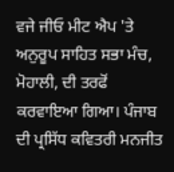ਵਜੇ ਜੀਓ ਮੀਟ ਐਪ 'ਤੇ ਅਨੁਰੂਪ ਸਾਹਿਤ ਸਭਾ ਮੰਚ, ਮੋਹਾਲੀ, ਦੀ ਤਰਫੋਂ ਕਰਵਾਇਆ ਗਿਆ। ਪੰਜਾਬ ਦੀ ਪ੍ਰਸਿੱਧ ਕਵਿਤਰੀ ਮਨਜੀਤ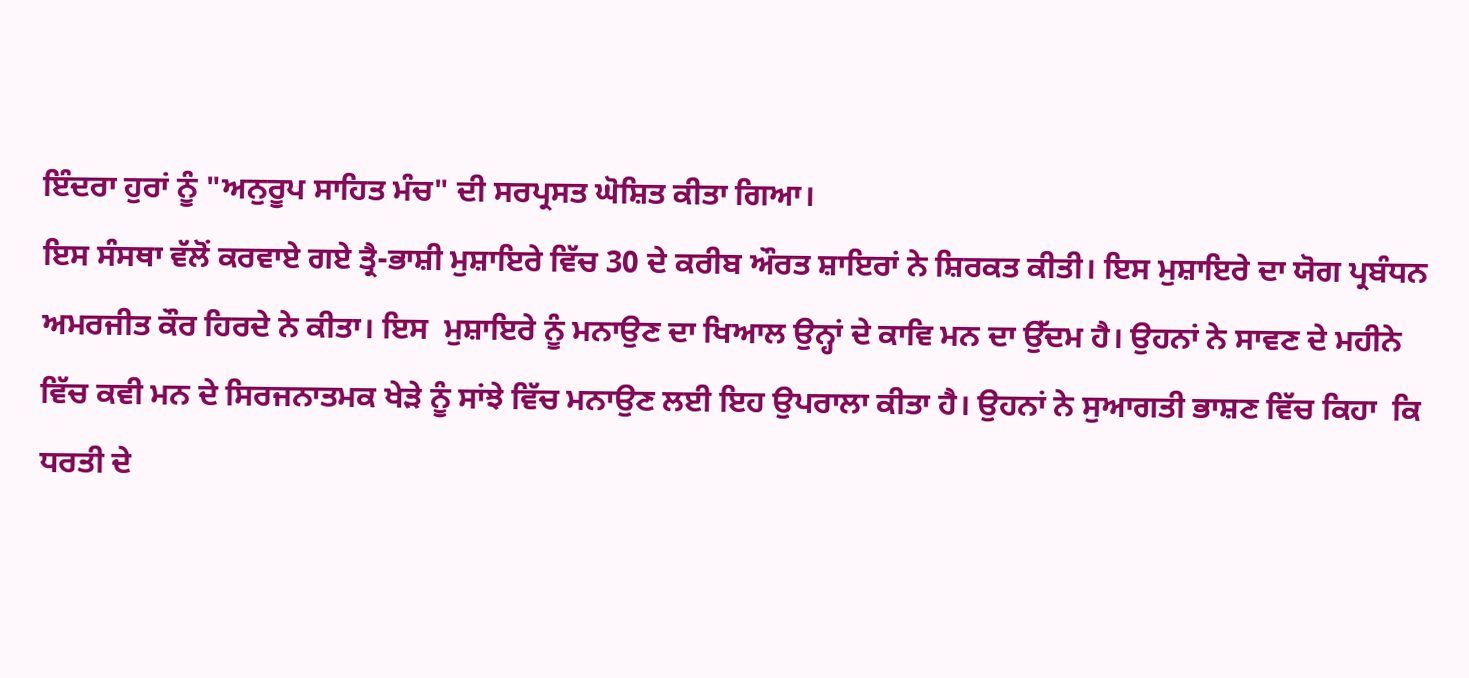ਇੰਦਰਾ ਹੁਰਾਂ ਨੂੰ "ਅਨੁਰੂਪ ਸਾਹਿਤ ਮੰਚ" ਦੀ ਸਰਪ੍ਰਸਤ ਘੋਸ਼ਿਤ ਕੀਤਾ ਗਿਆ।
ਇਸ ਸੰਸਥਾ ਵੱਲੋਂ ਕਰਵਾਏ ਗਏ ਤ੍ਰੈ-ਭਾਸ਼ੀ ਮੁਸ਼ਾਇਰੇ ਵਿੱਚ 30 ਦੇ ਕਰੀਬ ਔਰਤ ਸ਼ਾਇਰਾਂ ਨੇ ਸ਼ਿਰਕਤ ਕੀਤੀ। ਇਸ ਮੁਸ਼ਾਇਰੇ ਦਾ ਯੋਗ ਪ੍ਰਬੰਧਨ ਅਮਰਜੀਤ ਕੌਰ ਹਿਰਦੇ ਨੇ ਕੀਤਾ। ਇਸ  ਮੁਸ਼ਾਇਰੇ ਨੂੰ ਮਨਾਉਣ ਦਾ ਖਿਆਲ ਉਨ੍ਹਾਂ ਦੇ ਕਾਵਿ ਮਨ ਦਾ ਉੱਦਮ ਹੈ। ਉਹਨਾਂ ਨੇ ਸਾਵਣ ਦੇ ਮਹੀਨੇ ਵਿੱਚ ਕਵੀ ਮਨ ਦੇ ਸਿਰਜਨਾਤਮਕ ਖੇੜੇ ਨੂੰ ਸਾਂਝੇ ਵਿੱਚ ਮਨਾਉਣ ਲਈ ਇਹ ਉਪਰਾਲਾ ਕੀਤਾ ਹੈ। ਉਹਨਾਂ ਨੇ ਸੁਆਗਤੀ ਭਾਸ਼ਣ ਵਿੱਚ ਕਿਹਾ  ਕਿ ਧਰਤੀ ਦੇ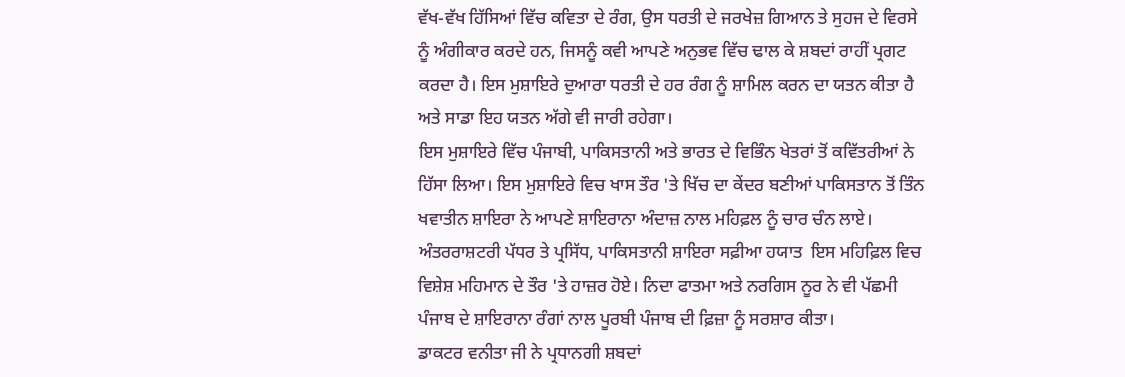ਵੱਖ-ਵੱਖ ਹਿੱਸਿਆਂ ਵਿੱਚ ਕਵਿਤਾ ਦੇ ਰੰਗ, ਉਸ ਧਰਤੀ ਦੇ ਜਰਖੇਜ਼ ਗਿਆਨ ਤੇ ਸੁਹਜ ਦੇ ਵਿਰਸੇ ਨੂੰ ਅੰਗੀਕਾਰ ਕਰਦੇ ਹਨ, ਜਿਸਨੂੰ ਕਵੀ ਆਪਣੇ ਅਨੁਭਵ ਵਿੱਚ ਢਾਲ ਕੇ ਸ਼ਬਦਾਂ ਰਾਹੀਂ ਪ੍ਰਗਟ ਕਰਦਾ ਹੈ। ਇਸ ਮੁਸ਼ਾਇਰੇ ਦੁਆਰਾ ਧਰਤੀ ਦੇ ਹਰ ਰੰਗ ਨੂੰ ਸ਼ਾਮਿਲ ਕਰਨ ਦਾ ਯਤਨ ਕੀਤਾ ਹੈ ਅਤੇ ਸਾਡਾ ਇਹ ਯਤਨ ਅੱਗੇ ਵੀ ਜਾਰੀ ਰਹੇਗਾ।
ਇਸ ਮੁਸ਼ਾਇਰੇ ਵਿੱਚ ਪੰਜਾਬੀ, ਪਾਕਿਸਤਾਨੀ ਅਤੇ ਭਾਰਤ ਦੇ ਵਿਭਿੰਨ ਖੇਤਰਾਂ ਤੋਂ ਕਵਿੱਤਰੀਆਂ ਨੇ ਹਿੱਸਾ ਲਿਆ। ਇਸ ਮੁਸ਼ਾਇਰੇ ਵਿਚ ਖਾਸ ਤੌਰ 'ਤੇ ਖਿੱਚ ਦਾ ਕੇਂਦਰ ਬਣੀਆਂ ਪਾਕਿਸਤਾਨ ਤੋਂ ਤਿੰਨ ਖਵਾਤੀਨ ਸ਼ਾਇਰਾ ਨੇ ਆਪਣੇ ਸ਼ਾਇਰਾਨਾ ਅੰਦਾਜ਼ ਨਾਲ ਮਹਿਫ਼ਲ ਨੂੰ ਚਾਰ ਚੰਨ ਲਾਏ। ਅੰਤਰਰਾਸ਼ਟਰੀ ਪੱਧਰ ਤੇ ਪ੍ਰਸਿੱਧ, ਪਾਕਿਸਤਾਨੀ ਸ਼ਾਇਰਾ ਸਫ਼ੀਆ ਹਯਾਤ  ਇਸ ਮਹਿਫ਼ਿਲ ਵਿਚ ਵਿਸ਼ੇਸ਼ ਮਹਿਮਾਨ ਦੇ ਤੌਰ 'ਤੇ ਹਾਜ਼ਰ ਹੋਏ। ਨਿਦਾ ਫਾਤਮਾ ਅਤੇ ਨਰਗਿਸ ਨੂਰ ਨੇ ਵੀ ਪੱਛਮੀ ਪੰਜਾਬ ਦੇ ਸ਼ਾਇਰਾਨਾ ਰੰਗਾਂ ਨਾਲ ਪੂਰਬੀ ਪੰਜਾਬ ਦੀ ਫ਼ਿਜ਼ਾ ਨੂੰ ਸਰਸ਼ਾਰ ਕੀਤਾ।
ਡਾਕਟਰ ਵਨੀਤਾ ਜੀ ਨੇ ਪ੍ਰਧਾਨਗੀ ਸ਼ਬਦਾਂ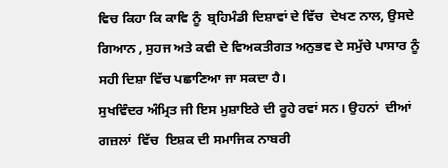ਵਿਚ ਕਿਹਾ ਕਿ ਕਾਵਿ ਨੂੰ  ਬ੍ਰਹਿਮੰਡੀ ਦਿਸ਼ਾਵਾਂ ਦੇ ਵਿੱਚ  ਦੇਖਣ ਨਾਲ, ਉਸਦੇ ਗਿਆਨ , ਸੁਹਜ ਅਤੇ ਕਵੀ ਦੇ ਵਿਅਕਤੀਗਤ ਅਨੁਭਵ ਦੇ ਸਮੁੱਚੇ ਪਾਸਾਰ ਨੂੰ ਸਹੀ ਦਿਸ਼ਾ ਵਿੱਚ ਪਛਾਣਿਆ ਜਾ ਸਕਦਾ ਹੈ।
ਸੁਖਵਿੰਦਰ ਅੰਮ੍ਰਿਤ ਜੀ ਇਸ ਮੁਸ਼ਾਇਰੇ ਦੀ ਰੂਹੇ ਰਵਾਂ ਸਨ। ਉਹਨਾਂ  ਦੀਆਂ  ਗਜ਼ਲਾਂ  ਵਿੱਚ  ਇਸ਼ਕ ਦੀ ਸਮਾਜਿਕ ਨਾਬਰੀ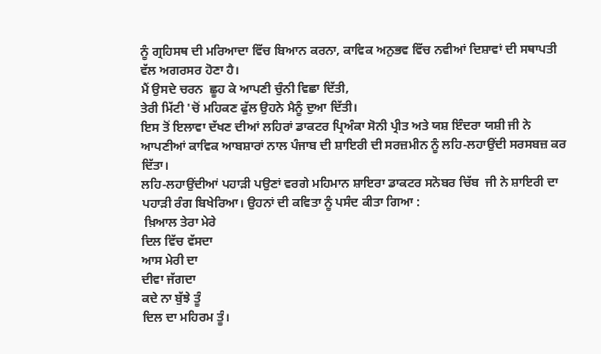ਨੂੰ ਗ੍ਰਹਿਸਥ ਦੀ ਮਰਿਆਦਾ ਵਿੱਚ ਬਿਆਨ ਕਰਨਾ, ਕਾਵਿਕ ਅਨੁਭਵ ਵਿੱਚ ਨਵੀਆਂ ਦਿਸ਼ਾਵਾਂ ਦੀ ਸਥਾਪਤੀ ਵੱਲ ਅਗਰਸਰ ਹੋਣਾ ਹੈ।
ਮੈਂ ਉਸਦੇ ਚਰਨ  ਛੂਹ ਕੇ ਆਪਣੀ ਚੁੰਨੀ ਵਿਛਾ ਦਿੱਤੀ,
ਤੇਰੀ ਮਿੱਟੀ 'ਚੋਂ ਮਹਿਕਣ ਫੁੱਲ ਉਹਨੇ ਮੈਨੂੰ ਦੁਆ ਦਿੱਤੀ।
ਇਸ ਤੋਂ ਇਲਾਵਾ ਦੱਖਣ ਦੀਆਂ ਲਹਿਰਾਂ ਡਾਕਟਰ ਪ੍ਰਿਅੰਕਾ ਸੋਨੀ ਪ੍ਰੀਤ ਅਤੇ ਯਸ਼ ਇੰਦਰਾ ਯਸ਼ੀ ਜੀ ਨੇ ਆਪਣੀਆਂ ਕਾਵਿਕ ਆਬਸ਼ਾਰਾਂ ਨਾਲ ਪੰਜਾਬ ਦੀ ਸ਼ਾਇਰੀ ਦੀ ਸਰਜ਼ਮੀਨ ਨੂੰ ਲਹਿ-ਲਹਾਉਂਦੀ ਸਰਸਬਜ਼ ਕਰ ਦਿੱਤਾ।
ਲਹਿ-ਲਹਾਉਂਦੀਆਂ ਪਹਾੜੀ ਪਉਣਾਂ ਵਰਗੇ ਮਹਿਮਾਨ ਸ਼ਾਇਰਾ ਡਾਕਟਰ ਸਨੋਬਰ ਚਿੱਬ  ਜੀ ਨੇ ਸ਼ਾਇਰੀ ਦਾ ਪਹਾੜੀ ਰੰਗ ਬਿਖੇਰਿਆ। ਉਹਨਾਂ ਦੀ ਕਵਿਤਾ ਨੂੰ ਪਸੰਦ ਕੀਤਾ ਗਿਆ :
 ਖ਼ਿਆਲ ਤੇਰਾ ਮੇਰੇ
ਦਿਲ ਵਿੱਚ ਵੱਸਦਾ
ਆਸ ਮੇਰੀ ਦਾ
ਦੀਵਾ ਜੱਗਦਾ
ਕਦੇ ਨਾ ਬੁੱਝੇ ਤੂੰ
ਦਿਲ ਦਾ ਮਹਿਰਮ ਤੂੰ।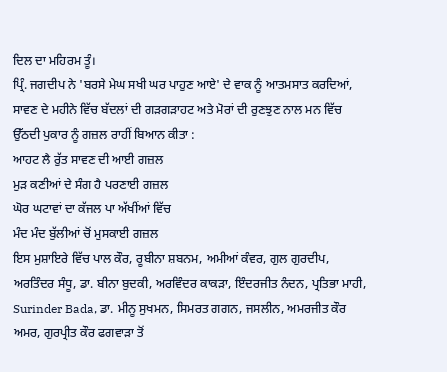ਦਿਲ ਦਾ ਮਹਿਰਮ ਤੂੰ।
ਪ੍ਰਿੰ. ਜਗਦੀਪ ਨੇ 'ਬਰਸੇ ਮੇਘ ਸਖੀ ਘਰ ਪਾਹੁਣ ਆਏ' ਦੇ ਵਾਕ ਨੂੰ ਆਤਮਸਾਤ ਕਰਦਿਆਂ, ਸਾਵਣ ਦੇ ਮਹੀਨੇ ਵਿੱਚ ਬੱਦਲਾਂ ਦੀ ਗੜਗੜਾਹਟ ਅਤੇ ਮੋਰਾਂ ਦੀ ਰੁਣਝੁਣ ਨਾਲ ਮਨ ਵਿੱਚ ਉੱਠਦੀ ਪੁਕਾਰ ਨੂੰ ਗਜ਼ਲ ਰਾਹੀਂ ਬਿਆਨ ਕੀਤਾ :
ਆਹਟ ਲੈ ਰੁੱਤ ਸਾਵਣ ਦੀ ਆਈ ਗਜ਼ਲ
ਮੁੜ ਕਣੀਆਂ ਦੇ ਸੰਗ ਹੈ ਪਰਣਾਈ ਗਜ਼ਲ
ਘੋਰ ਘਟਾਵਾਂ ਦਾ ਕੱਜਲ ਪਾ ਅੱਖੀਂਆਂ ਵਿੱਚ
ਮੰਦ ਮੰਦ ਬੁੱਲੀਆਂ ਚੋਂ ਮੁਸਕਾਈ ਗਜ਼ਲ
ਇਸ ਮੁਸ਼ਾਇਰੇ ਵਿੱਚ ਪਾਲ ਕੌਰ, ਰੂਬੀਨਾ ਸ਼ਬਨਮ, ਅਮੀਆਂ ਕੰਵਰ, ਗੁਲ ਗੁਰਦੀਪ, ਅਰਤਿੰਦਰ ਸੰਧੂ, ਡਾ. ਬੀਨਾ ਬੁਦਕੀ, ਅਰਵਿੰਦਰ ਕਾਕੜਾ, ਇੰਦਰਜੀਤ ਨੰਦਨ, ਪ੍ਰਤਿਭਾ ਮਾਹੀ, Surinder Bada, ਡਾ. ਮੀਨੂ ਸੁਖਮਨ, ਸਿਮਰਤ ਗਗਨ, ਜਸਲੀਨ, ਅਮਰਜੀਤ ਕੌਰ ਅਮਰ, ਗੁਰਪ੍ਰੀਤ ਕੌਰ ਫਗਵਾੜਾ ਤੋਂ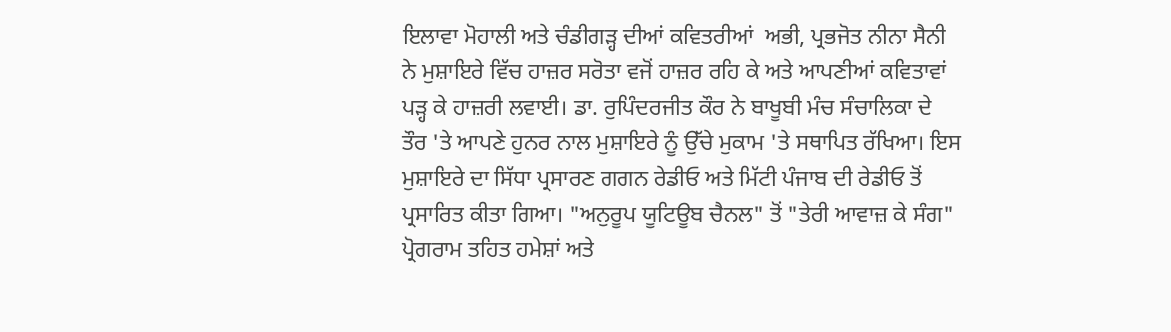ਇਲਾਵਾ ਮੋਹਾਲੀ ਅਤੇ ਚੰਡੀਗੜ੍ਹ ਦੀਆਂ ਕਵਿਤਰੀਆਂ  ਅਭੀ, ਪ੍ਰਭਜੋਤ ਨੀਨਾ ਸੈਨੀ ਨੇ ਮੁਸ਼ਾਇਰੇ ਵਿੱਚ ਹਾਜ਼ਰ ਸਰੋਤਾ ਵਜੋਂ ਹਾਜ਼ਰ ਰਹਿ ਕੇ ਅਤੇ ਆਪਣੀਆਂ ਕਵਿਤਾਵਾਂ ਪੜ੍ਹ ਕੇ ਹਾਜ਼ਰੀ ਲਵਾਈ। ਡਾ. ਰੁਪਿੰਦਰਜੀਤ ਕੌਰ ਨੇ ਬਾਖੂਬੀ ਮੰਚ ਸੰਚਾਲਿਕਾ ਦੇ ਤੌਰ 'ਤੇ ਆਪਣੇ ਹੁਨਰ ਨਾਲ ਮੁਸ਼ਾਇਰੇ ਨੂੰ ਉੱਚੇ ਮੁਕਾਮ 'ਤੇ ਸਥਾਪਿਤ ਰੱਖਿਆ। ਇਸ ਮੁਸ਼ਾਇਰੇ ਦਾ ਸਿੱਧਾ ਪ੍ਰਸਾਰਣ ਗਗਨ ਰੇਡੀਓ ਅਤੇ ਮਿੱਟੀ ਪੰਜਾਬ ਦੀ ਰੇਡੀਓ ਤੋਂ ਪ੍ਰਸਾਰਿਤ ਕੀਤਾ ਗਿਆ। "ਅਨੁਰੂਪ ਯੂਟਿਊਬ ਚੈਨਲ" ਤੋਂ "ਤੇਰੀ ਆਵਾਜ਼ ਕੇ ਸੰਗ" ਪ੍ਰੋਗਰਾਮ ਤਹਿਤ ਹਮੇਸ਼ਾਂ ਅਤੇ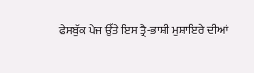ਫੇਸਬੁੱਕ ਪੇਜ ਉੱਤੇ ਇਸ ਤ੍ਰੈ-ਭਾਸ਼ੀ ਮੁਸ਼ਾਇਰੇ ਦੀਆਂ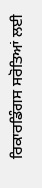ਰਿਕਾਰਡਿੰਗਸ ਸਰੋਤਿਆਂ ਲਈ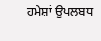ਹਮੇਸ਼ਾਂ ਉਪਲਬਧ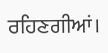ਰਹਿਣਗੀਆਂ।